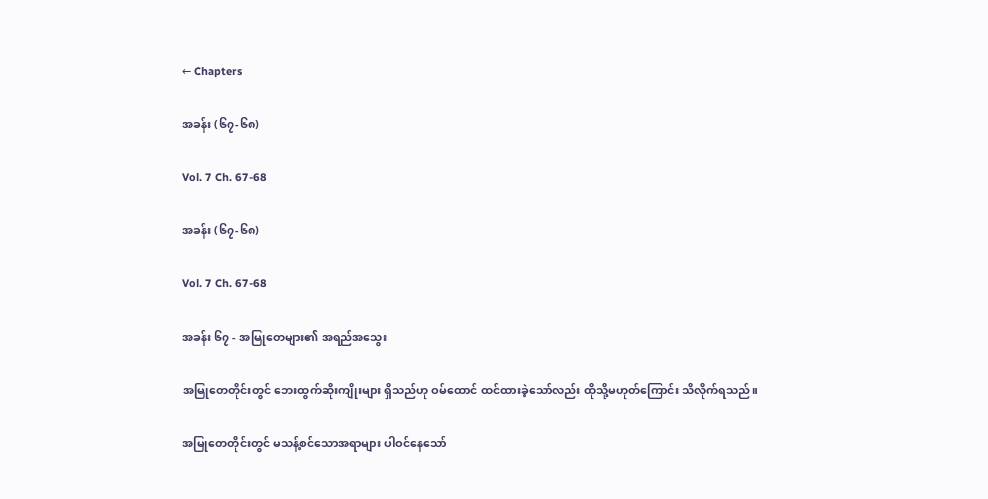← Chapters

အခန်း (၆၇-၆၈)

Vol. 7 Ch. 67-68

အခန်း (၆၇-၆၈)

Vol. 7 Ch. 67-68

အခန်း ၆၇ - အမြုတေများ၏ အရည်အသွေး

အမြုတေတိုင်းတွင် ဘေးထွက်ဆိုးကျိုးများ ရှိသည်ဟု ဝမ်ထောင် ထင်ထားခဲ့သော်လည်း ထိုသို့မဟုတ်ကြောင်း သိလိုက်ရသည်။

အမြုတေတိုင်းတွင် မသန့်စင်သောအရာများ ပါဝင်နေသော်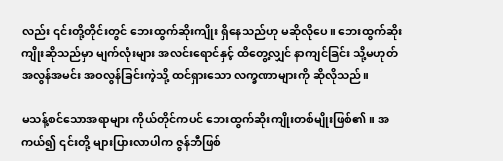လည်း ၎င်းတို့တိုင်းတွင် ဘေးထွက်ဆိုးကျိုး ရှိနေသည်ဟု မဆိုလိုပေ။ ဘေးထွက်ဆိုးကျိုးဆိုသည်မှာ မျက်လုံးများ အလင်းရောင်နှင့် ထိတွေ့လျှင် နာကျင်ခြင်း သို့မဟုတ် အလွန်အမင်း အဝလွန်ခြင်းကဲ့သို့ ထင်ရှားသော လက္ခဏာများကို ဆိုလိုသည်။

မသန့်စင်သောအရာများ ကိုယ်တိုင်ကပင် ဘေးထွက်ဆိုးကျိုးတစ်မျိုးဖြစ်၏။ အကယ်၍ ၎င်းတို့ များပြားလာပါက ဇွန်ဘီဖြစ်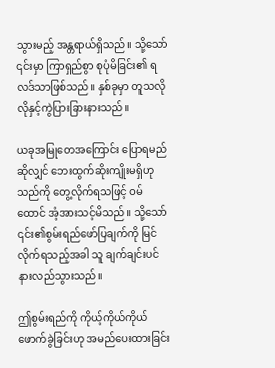သွားမည့် အန္တရာယ်ရှိသည်။ သို့သော် ၎င်းမှာ ကြာရှည်စွာ စုပုံမိခြင်း၏ ရလဒ်သာဖြစ်သည်။ နှစ်ခုမှာ တူသလိုလိုနှင့်ကွဲပြားခြားနားသည်။

ယခုအမြုတေအကြောင်း ပြောရမည်ဆိုလျှင် ဘေးထွက်ဆိုးကျိုးမရှိဟုသည်ကို တွေ့လိုက်ရသဖြင့် ဝမ်ထောင် အံ့အားသင့်မိသည်။ သို့သော် ၎င်း၏စွမ်းရည်ဖော်ပြချက်ကို မြင်လိုက်ရသည့်အခါ သူ ချက်ချင်းပင် နားလည်သွားသည်။

ဤစွမ်းရည်ကို ကိုယ့်ကိုယ်ကိုယ်ဖောက်ခွဲခြင်းဟု အမည်ပေးထားခြင်း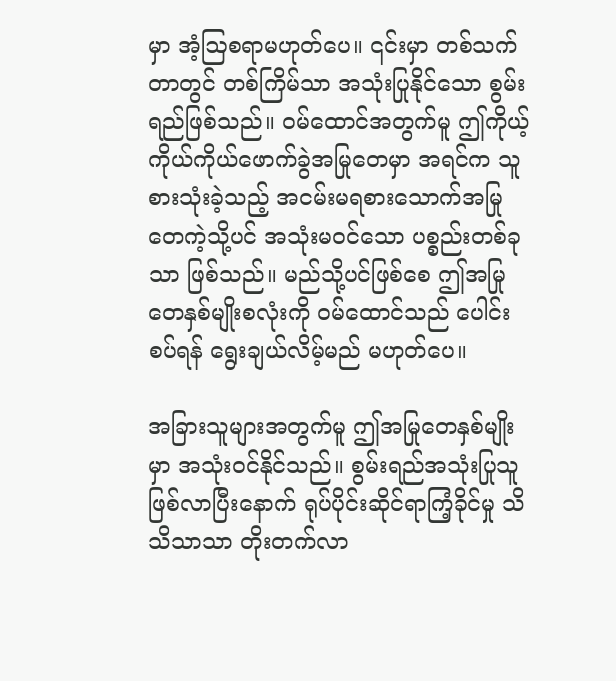မှာ အံ့ဩစရာမဟုတ်ပေ။ ၎င်းမှာ တစ်သက်တာတွင် တစ်ကြိမ်သာ အသုံးပြုနိုင်သော စွမ်းရည်ဖြစ်သည်။ ဝမ်ထောင်အတွက်မူ ဤကိုယ့်ကိုယ်ကိုယ်ဖောက်ခွဲအမြုတေမှာ အရင်က သူစားသုံးခဲ့သည့် အငမ်းမရစားသောက်အမြုတေကဲ့သို့ပင် အသုံးမဝင်သော ပစ္စည်းတစ်ခုသာ ဖြစ်သည်။ မည်သို့ပင်ဖြစ်စေ ဤအမြုတေနှစ်မျိုးစလုံးကို ဝမ်ထောင်သည် ပေါင်းစပ်ရန် ရွေးချယ်လိမ့်မည် မဟုတ်ပေ။

အခြားသူများအတွက်မူ ဤအမြုတေနှစ်မျိုးမှာ အသုံးဝင်နိုင်သည်။ စွမ်းရည်အသုံးပြုသူ ဖြစ်လာပြီးနောက် ရုပ်ပိုင်းဆိုင်ရာကြံ့ခိုင်မှု သိသိသာသာ တိုးတက်လာ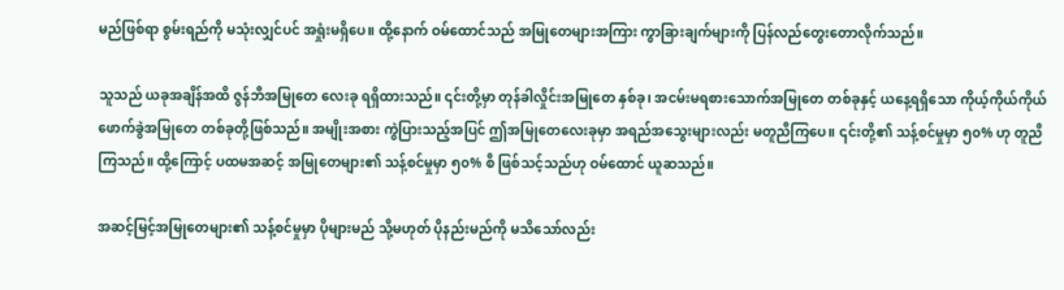မည်ဖြစ်ရာ စွမ်းရည်ကို မသုံးလျှင်ပင် အရှုံးမရှိပေ။ ထို့နောက် ဝမ်ထောင်သည် အမြုတေများအကြား ကွာခြားချက်များကို ပြန်လည်တွေးတောလိုက်သည်။

သူသည် ယခုအချိန်အထိ ဇွန်ဘီအမြုတေ လေးခု ရရှိထားသည်။ ၎င်းတို့မှာ တုန်ခါလှိုင်းအမြုတေ နှစ်ခု၊ အငမ်းမရစားသောက်အမြုတေ တစ်ခုနှင့် ယနေ့ရရှိသော ကိုယ့်ကိုယ်ကိုယ်ဖောက်ခွဲအမြုတေ တစ်ခုတို့ဖြစ်သည်။ အမျိုးအစား ကွဲပြားသည့်အပြင် ဤအမြုတေလေးခုမှာ အရည်အသွေးများလည်း မတူညီကြပေ။ ၎င်းတို့၏ သန့်စင်မှုမှာ ၅၀% ဟု တူညီကြသည်။ ထို့ကြောင့် ပထမအဆင့် အမြုတေများ၏ သန့်စင်မှုမှာ ၅၀% စီ ဖြစ်သင့်သည်ဟု ဝမ်ထောင် ယူဆသည်။

အဆင့်မြင့်အမြုတေများ၏ သန့်စင်မှုမှာ ပိုများမည် သို့မဟုတ် ပိုနည်းမည်ကို မသိသော်လည်း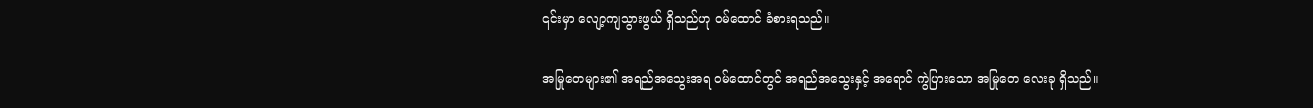၎င်းမှာ လျော့ကျသွားဖွယ် ရှိသည်ဟု ဝမ်ထောင် ခံစားရသည်။

အမြုတေများ၏ အရည်အသွေးအရ ဝမ်ထောင်တွင် အရည်အသွေးနှင့် အရောင် ကွဲပြားသော အမြုတေ လေးခု ရှိသည်။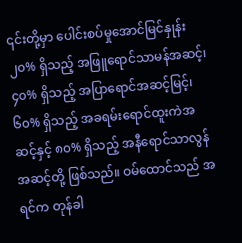၎င်းတို့မှာ ပေါင်းစပ်မှုအောင်မြင်နှုန်း ၂၀% ရှိသည့် အဖြူရောင်သာမန်အဆင့်၊ ၄၀% ရှိသည့် အပြာရောင်အဆင့်မြင့်၊ ၆၀% ရှိသည့် အခရမ်းရောင်ထူးကဲအဆင့်နှင့် ၈၀% ရှိသည့် အနီရောင်သာလွန်အဆင့်တို့ ဖြစ်သည်။ ဝမ်ထောင်သည် အရင်က တုန်ခါ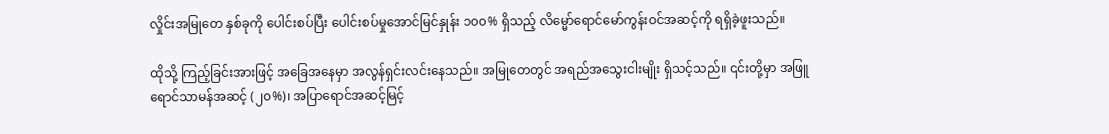လှိုင်းအမြုတေ နှစ်ခုကို ပေါင်းစပ်ပြီး ပေါင်းစပ်မှုအောင်မြင်နှုန်း ၁၀၀% ရှိသည့် လိမ္မော်ရောင်မော်ကွန်းဝင်အဆင့်ကို ရရှိခဲ့ဖူးသည်။

ထိုသို့ ကြည့်ခြင်းအားဖြင့် အခြေအနေမှာ အလွန်ရှင်းလင်းနေသည်။ အမြုတေတွင် အရည်အသွေးငါးမျိုး ရှိသင့်သည်။ ၎င်းတို့မှာ အဖြူရောင်သာမန်အဆင့် (၂၀%)၊ အပြာရောင်အဆင့်မြင့်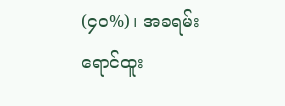(၄၀%)၊ အခရမ်းရောင်ထူး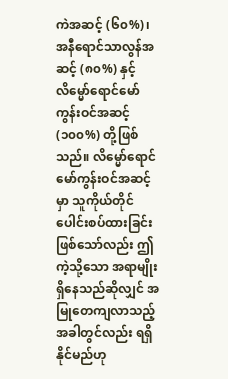ကဲအဆင့် (၆၀%)၊ အနီရောင်သာလွန်အဆင့် (၈၀%) နှင့် လိမ္မော်ရောင်မော်ကွန်းဝင်အဆင့် (၁၀၀%) တို့ဖြစ်သည်။ လိမ္မော်ရောင်မော်ကွန်းဝင်အဆင့်မှာ သူကိုယ်တိုင် ပေါင်းစပ်ထားခြင်း ဖြစ်သော်လည်း ဤကဲ့သို့သော အရာမျိုး ရှိနေသည်ဆိုလျှင် အမြုတေကျလာသည့်အခါတွင်လည်း ရရှိနိုင်မည်ဟု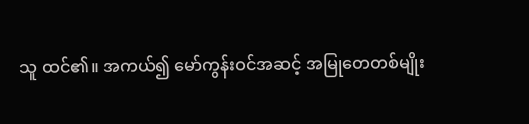သူ ထင်၏။ အကယ်၍ မော်ကွန်းဝင်အဆင့် အမြုတေတစ်မျိုး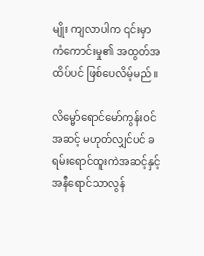မျိုး ကျလာပါက ၎င်းမှာ ကံကောင်းမှု၏ အထွတ်အထိပ်ပင် ဖြစ်ပေလိမ့်မည်။

လိမ္မော်ရောင်မော်ကွန်းဝင်အဆင့် မဟုတ်လျှင်ပင် ခရမ်းရောင်ထူးကဲအဆင့်နှင့် အနီရောင်သာလွန်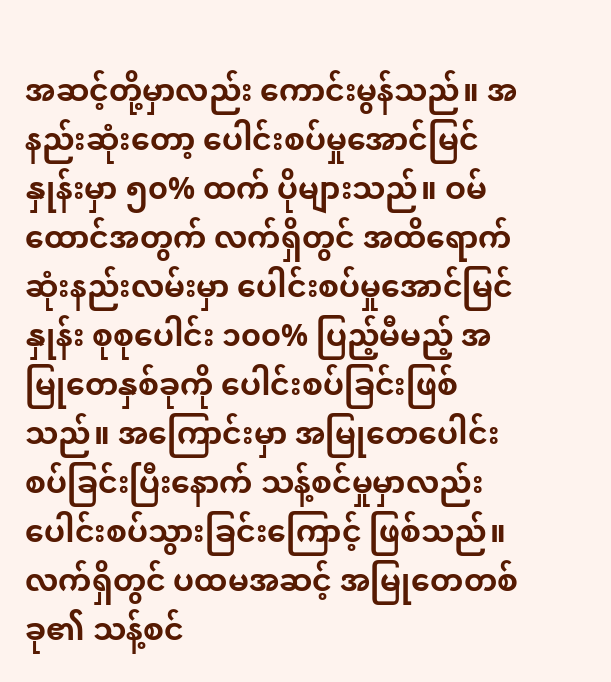အဆင့်တို့မှာလည်း ကောင်းမွန်သည်။ အနည်းဆုံးတော့ ပေါင်းစပ်မှုအောင်မြင်နှုန်းမှာ ၅၀% ထက် ပိုများသည်။ ဝမ်ထောင်အတွက် လက်ရှိတွင် အထိရောက်ဆုံးနည်းလမ်းမှာ ပေါင်းစပ်မှုအောင်မြင်နှုန်း စုစုပေါင်း ၁၀၀% ပြည့်မီမည့် အမြုတေနှစ်ခုကို ပေါင်းစပ်ခြင်းဖြစ်သည်။ အကြောင်းမှာ အမြုတေပေါင်းစပ်ခြင်းပြီးနောက် သန့်စင်မှုမှာလည်း ပေါင်းစပ်သွားခြင်းကြောင့် ဖြစ်သည်။ လက်ရှိတွင် ပထမအဆင့် အမြုတေတစ်ခု၏ သန့်စင်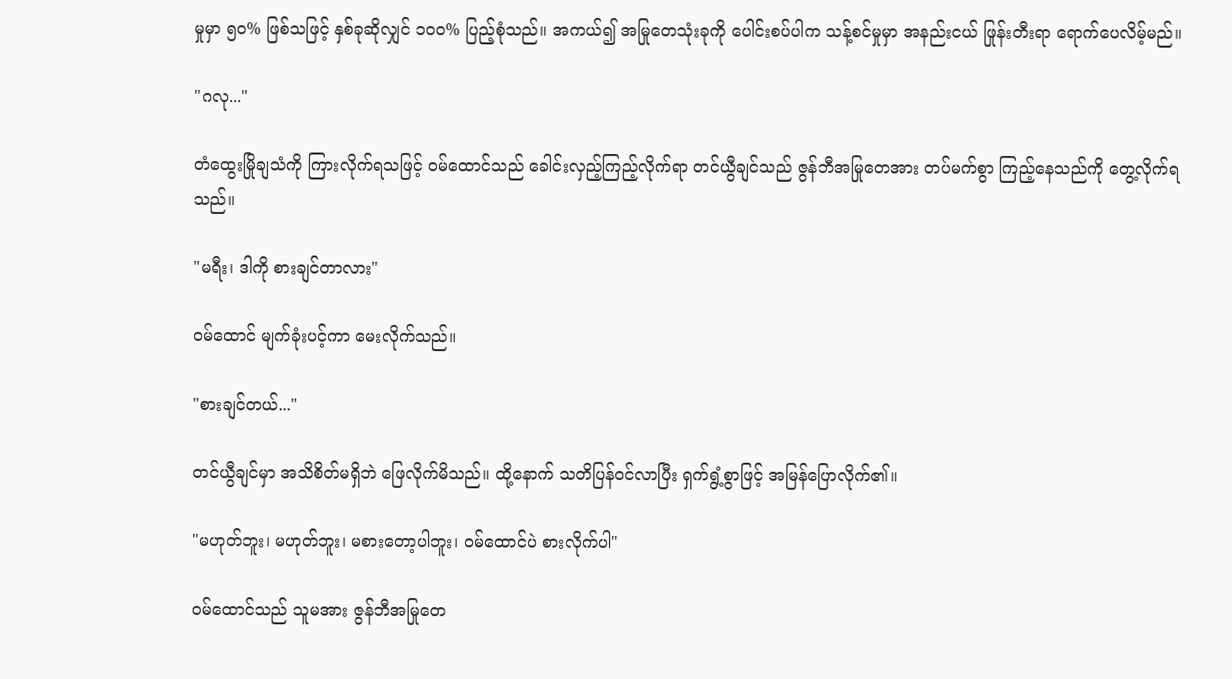မှုမှာ ၅၀% ဖြစ်သဖြင့် နှစ်ခုဆိုလျှင် ၁၀၀% ပြည့်စုံသည်။ အကယ်၍ အမြုတေသုံးခုကို ပေါင်းစပ်ပါက သန့်စင်မှုမှာ အနည်းငယ် ဖြုန်းတီးရာ ရောက်ပေလိမ့်မည်။

"ဂလု..."

တံထွေးမြိုချသံကို ကြားလိုက်ရသဖြင့် ဝမ်ထောင်သည် ခေါင်းလှည့်ကြည့်လိုက်ရာ တင်ယွီချင်သည် ဇွန်ဘီအမြုတေအား တပ်မက်စွာ ကြည့်နေသည်ကို တွေ့လိုက်ရသည်။

"မရီး၊ ဒါကို စားချင်တာလား"

ဝမ်ထောင် မျက်ခုံးပင့်ကာ မေးလိုက်သည်။

"စားချင်တယ်..."

တင်ယွီချင်မှာ အသိစိတ်မရှိဘဲ ဖြေလိုက်မိသည်။ ထို့နောက် သတိပြန်ဝင်လာပြီး ရှက်ရွံ့စွာဖြင့် အမြန်ပြောလိုက်၏။

"မဟုတ်ဘူး၊ မဟုတ်ဘူး၊ မစားတော့ပါဘူး၊ ဝမ်ထောင်ပဲ စားလိုက်ပါ"

ဝမ်ထောင်သည် သူမအား ဇွန်ဘီအမြုတေ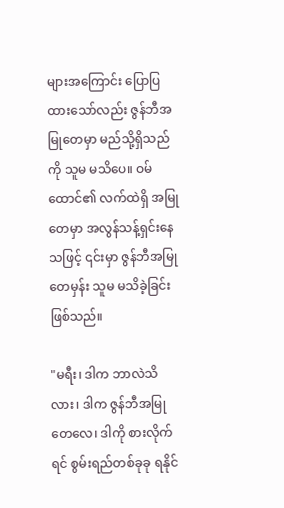များအကြောင်း ပြောပြထားသော်လည်း ဇွန်ဘီအမြုတေမှာ မည်သို့ရှိသည်ကို သူမ မသိပေ။ ဝမ်ထောင်၏ လက်ထဲရှိ အမြုတေမှာ အလွန်သန့်ရှင်းနေသဖြင့် ၎င်းမှာ ဇွန်ဘီအမြုတေမှန်း သူမ မသိခဲ့ခြင်း ဖြစ်သည်။

"မရီး၊ ဒါက ဘာလဲသိလား၊ ဒါက ဇွန်ဘီအမြုတေလေ၊ ဒါကို စားလိုက်ရင် စွမ်းရည်တစ်ခုခု ရနိုင်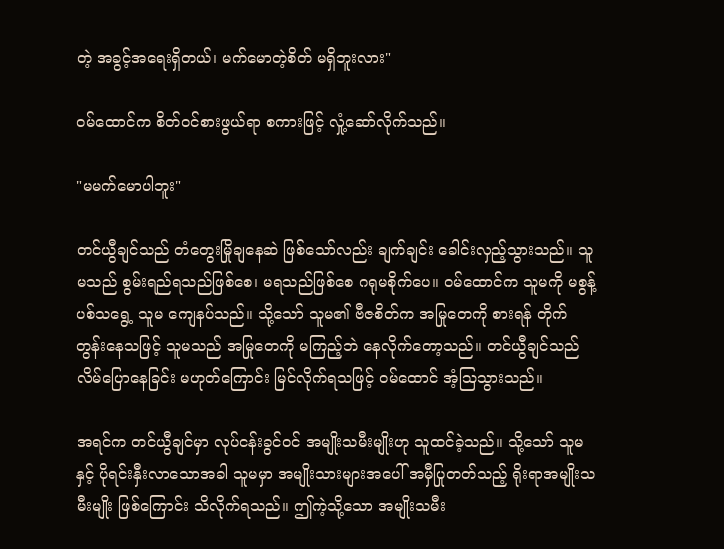တဲ့ အခွင့်အရေးရှိတယ်၊ မက်မောတဲ့စိတ် မရှိဘူးလား"

ဝမ်ထောင်က စိတ်ဝင်စားဖွယ်ရာ စကားဖြင့် လှုံ့ဆော်လိုက်သည်။

"မမက်မောပါဘူး"

တင်ယွီချင်သည် တံတွေးမြိုချနေဆဲ ဖြစ်သော်လည်း ချက်ချင်း ခေါင်းလှည့်သွားသည်။ သူမသည် စွမ်းရည်ရသည်ဖြစ်စေ၊ မရသည်ဖြစ်စေ ဂရုမစိုက်ပေ။ ဝမ်ထောင်က သူမကို မစွန့်ပစ်သရွေ့ သူမ ကျေနပ်သည်။ သို့သော် သူမ၏ ဗီဇစိတ်က အမြုတေကို စားရန် တိုက်တွန်းနေသဖြင့် သူမသည် အမြုတေကို မကြည့်ဘဲ နေလိုက်တော့သည်။ တင်ယွီချင်သည် လိမ်ပြောနေခြင်း မဟုတ်ကြောင်း မြင်လိုက်ရသဖြင့် ဝမ်ထောင် အံ့ဩသွားသည်။

အရင်က တင်ယွီချင်မှာ လုပ်ငန်းခွင်ဝင် အမျိုးသမီးမျိုးဟု သူထင်ခဲ့သည်။ သို့သော် သူမနှင့် ပိုရင်းနှီးလာသောအခါ သူမမှာ အမျိုးသားများအပေါ် အမှီပြုတတ်သည့် ရိုးရာအမျိုးသမီးမျိုး ဖြစ်ကြောင်း သိလိုက်ရသည်။ ဤကဲ့သို့သော အမျိုးသမီး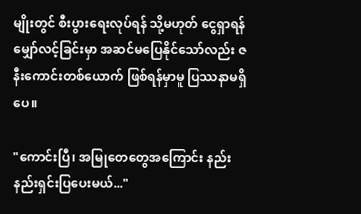မျိုးတွင် စီးပွားရေးလုပ်ရန် သို့မဟုတ် ငွေရှာရန် မျှော်လင့်ခြင်းမှာ အဆင်မပြေနိုင်သော်လည်း ဇနီးကောင်းတစ်ယောက် ဖြစ်ရန်မှာမူ ပြဿနာမရှိပေ။

"ကောင်းပြီ၊ အမြုတေတွေအကြောင်း နည်းနည်းရှင်းပြပေးမယ်..."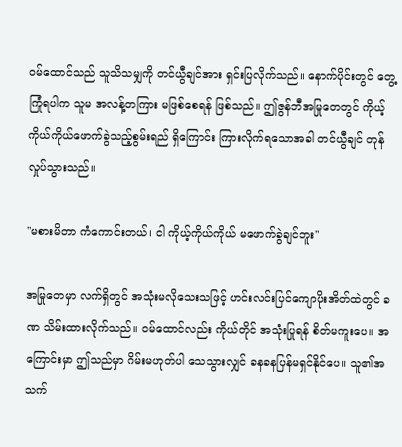ဝမ်ထောင်သည် သူသိသမျှကို တင်ယွီချင်အား ရှင်းပြလိုက်သည်။ နောက်ပိုင်းတွင် တွေ့ကြုံရပါက သူမ အလန့်တကြား မဖြစ်စေရန် ဖြစ်သည်။ ဤဇွန်ဘီအမြုတေတွင် ကိုယ့်ကိုယ်ကိုယ်ဖောက်ခွဲသည့်စွမ်းရည် ရှိကြောင်း ကြားလိုက်ရသောအခါ တင်ယွီချင် တုန်လှုပ်သွားသည်။

"မစားမိတာ ကံကောင်းတယ်၊ ငါ ကိုယ့်ကိုယ်ကိုယ် မဖောက်ခွဲချင်ဘူး"

အမြုတေမှာ လက်ရှိတွင် အသုံးမလိုသေးသဖြင့် ဟင်းလင်းပြင်ကျောပိုးအိတ်ထဲတွင် ခဏ သိမ်းထားလိုက်သည်။ ဝမ်ထောင်လည်း ကိုယ်တိုင် အသုံးပြုရန် စိတ်မကူးပေ။ အကြောင်းမှာ ဤသည်မှာ ဂိမ်းမဟုတ်ပါ သေသွားလျှင် ခနခနပြန်မရှင်နိုင်ပေ။ သူ၏အသက်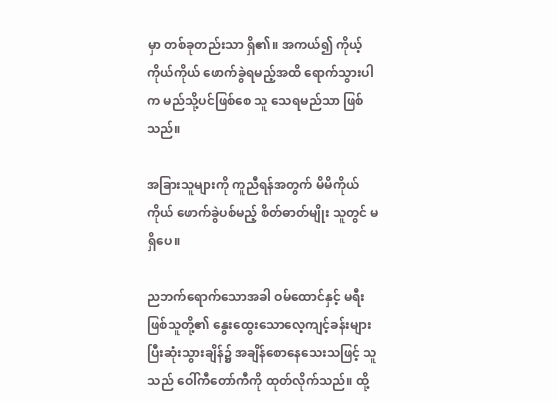မှာ တစ်ခုတည်းသာ ရှိ၏။ အကယ်၍ ကိုယ့်ကိုယ်ကိုယ် ဖောက်ခွဲရမည့်အထိ ရောက်သွားပါက မည်သို့ပင်ဖြစ်စေ သူ သေရမည်သာ ဖြစ်သည်။

အခြားသူများကို ကူညီရန်အတွက် မိမိကိုယ်ကိုယ် ဖောက်ခွဲပစ်မည့် စိတ်ဓာတ်မျိုး သူတွင် မရှိပေ။

ညဘက်ရောက်သောအခါ ဝမ်ထောင်နှင့် မရီးဖြစ်သူတို့၏ နွေးထွေးသောလေ့ကျင့်ခန်းများ ပြီးဆုံးသွားချိန်၌ အချိန်စောနေသေးသဖြင့် သူသည် ဝေါ်ကီတော်ကီကို ထုတ်လိုက်သည်။ ထို့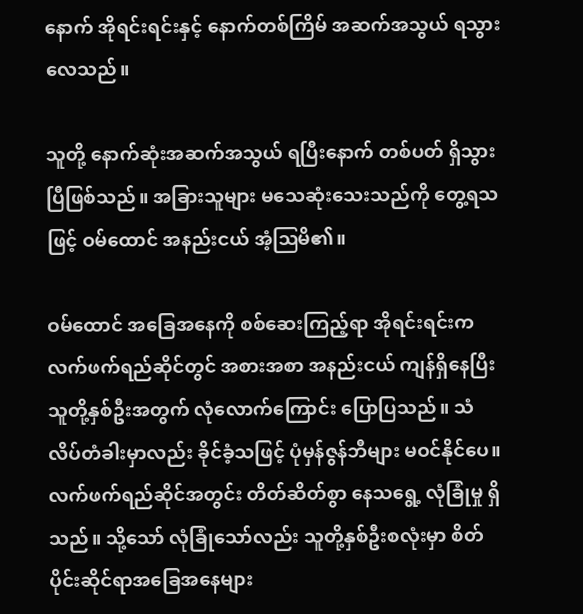နောက် အိုရင်းရင်းနှင့် နောက်တစ်ကြိမ် အဆက်အသွယ် ရသွားလေသည်။

သူတို့ နောက်ဆုံးအဆက်အသွယ် ရပြီးနောက် တစ်ပတ် ရှိသွားပြီဖြစ်သည်။ အခြားသူများ မသေဆုံးသေးသည်ကို တွေ့ရသဖြင့် ဝမ်ထောင် အနည်းငယ် အံ့ဩမိ၏။

ဝမ်ထောင် အခြေအနေကို စစ်ဆေးကြည့်ရာ အိုရင်းရင်းက လက်ဖက်ရည်ဆိုင်တွင် အစားအစာ အနည်းငယ် ကျန်ရှိနေပြီး သူတို့နှစ်ဦးအတွက် လုံလောက်ကြောင်း ပြောပြသည်။ သံလိပ်တံခါးမှာလည်း ခိုင်ခံ့သဖြင့် ပုံမှန်ဇွန်ဘီများ မဝင်နိုင်ပေ။ လက်ဖက်ရည်ဆိုင်အတွင်း တိတ်ဆိတ်စွာ နေသရွေ့ လုံခြုံမှု ရှိသည်။ သို့သော် လုံခြုံသော်လည်း သူတို့နှစ်ဦးစလုံးမှာ စိတ်ပိုင်းဆိုင်ရာအခြေအနေများ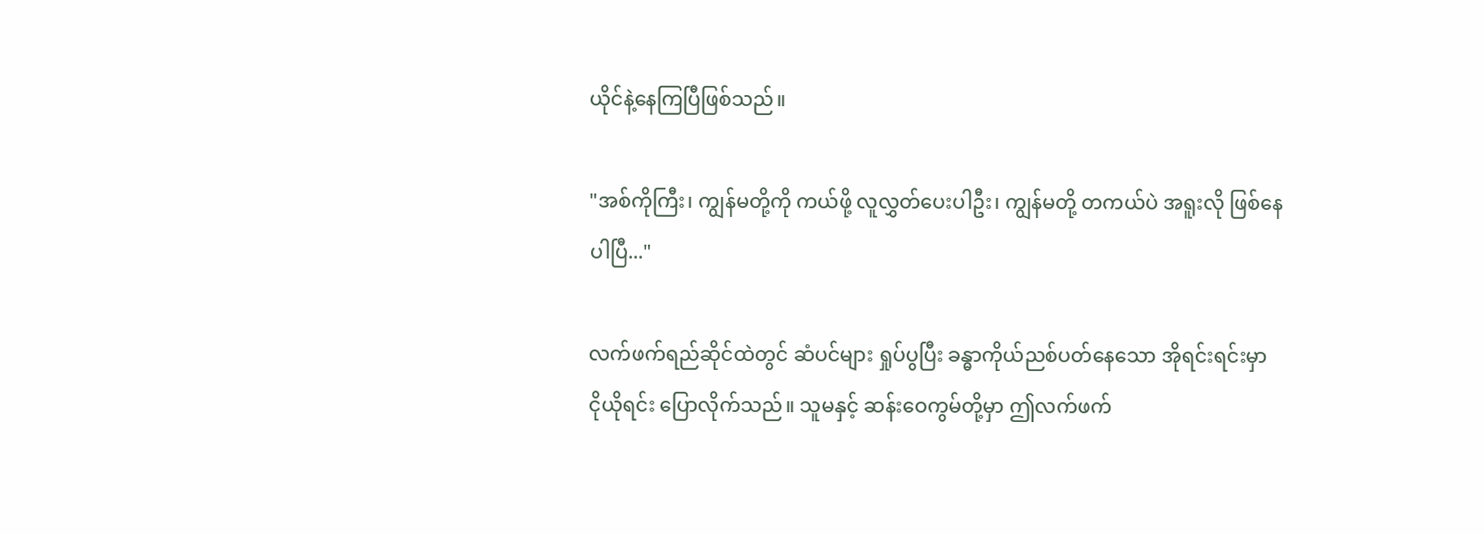ယိုင်နဲ့နေကြပြီဖြစ်သည်။

"အစ်ကိုကြီး၊ ကျွန်မတို့ကို ကယ်ဖို့ လူလွှတ်ပေးပါဦး၊ ကျွန်မတို့ တကယ်ပဲ အရူးလို ဖြစ်နေပါပြီ..."

လက်ဖက်ရည်ဆိုင်ထဲတွင် ဆံပင်များ ရှုပ်ပွပြီး ခန္ဓာကိုယ်ညစ်ပတ်နေသော အိုရင်းရင်းမှာ ငိုယိုရင်း ပြောလိုက်သည်။ သူမနှင့် ဆန်းဝေကွမ်တို့မှာ ဤလက်ဖက်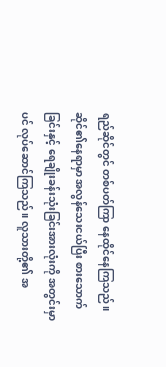ရည်ဆိုင်တွင် တစ်ပတ်ကြာ နေထိုင်နေကြသည်။ ဆိုင်၏နေရာမှာ အလွန်သေးငယ်ပြီး စားသောက်ခြင်းနှင့် ရေချိုးခန်းသုံးခြင်းအားလုံးကို အတွင်းမှာပင် လုပ်ဆောင်ကြသည်။ လူသားတို့၏ အ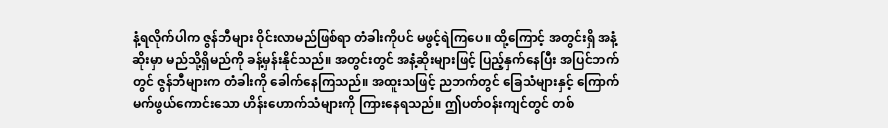နံ့ရလိုက်ပါက ဇွန်ဘီများ ဝိုင်းလာမည်ဖြစ်ရာ တံခါးကိုပင် မဖွင့်ရဲကြပေ။ ထို့ကြောင့် အတွင်းရှိ အနံ့ဆိုးမှာ မည်သို့ရှိမည်ကို ခန့်မှန်းနိုင်သည်။ အတွင်းတွင် အနံ့ဆိုးများဖြင့် ပြည့်နှက်နေပြီး အပြင်ဘက်တွင် ဇွန်ဘီများက တံခါးကို ခေါက်နေကြသည်။ အထူးသဖြင့် ညဘက်တွင် ခြေသံများနှင့် ကြောက်မက်ဖွယ်ကောင်းသော ဟိန်းဟောက်သံများကို ကြားနေရသည်။ ဤပတ်ဝန်းကျင်တွင် တစ်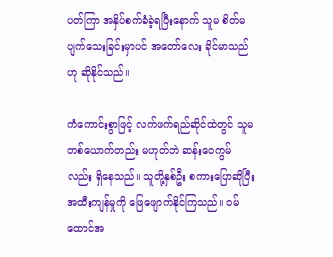ပတ်ကြာ အနှိပ်စက်ခံခဲ့ရပြီးနောက် သူမ စိတ်မပျက်သေးခြင်းမှာပင် အတော်လေး ခိုင်မာသည်ဟု ဆိုနိုင်သည်။

ကံကောင်းစွာဖြင့် လက်ဖက်ရည်ဆိုင်ထဲတွင် သူမတစ်ယောက်တည်း မဟုတ်ဘဲ ဆန်းဝေကွမ်လည်း ရှိနေသည်။ သူတို့နှစ်ဦး စကားပြောဆိုပြီး အထီးကျန်မှုကို ဖြေဖျောက်နိုင်ကြသည်။ ဝမ်ထောင်အ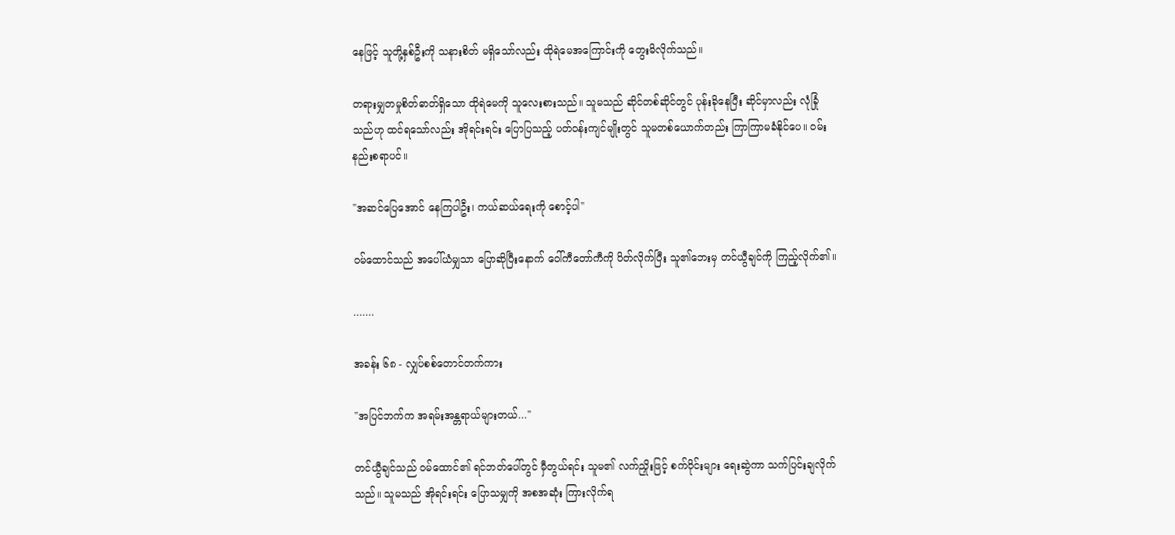နေဖြင့် သူတို့နှစ်ဦးကို သနားစိတ် မရှိသော်လည်း ထိုရဲမေအကြောင်းကို တွေးမိလိုက်သည်။

တရားမျှတမှုစိတ်ဓာတ်ရှိသော ထိုရဲမေကို သူလေးစားသည်။ သူမသည် ဆိုင်တစ်ဆိုင်တွင် ပုန်းခိုနေပြီး ဆိုင်မှာလည်း လုံခြုံသည်ဟု ထင်ရသော်လည်း အိုရင်းရင်း ပြောပြသည့် ပတ်ဝန်းကျင်မျိုးတွင် သူမတစ်ယောက်တည်း ကြာကြာမခံနိုင်ပေ။ ဝမ်းနည်းစရာပင်။

"အဆင်ပြေအောင် နေကြပါဦး၊ ကယ်ဆယ်ရေးကို စောင့်ပါ"

ဝမ်ထောင်သည် အပေါ်ယံမျှသာ ပြောဆိုပြီးနောက် ဝေါ်ကီတော်ကီကို ပိတ်လိုက်ပြီး သူ၏ဘေးမှ တင်ယွီချင်ကို ကြည့်လိုက်၏။

.......

အခန်း ၆၈ - လျှပ်စစ်တောင်တက်ကား

"အပြင်ဘက်က အရမ်းအန္တရာယ်များတယ်..."

တင်ယွီချင်သည် ဝမ်ထောင်၏ ရင်ဘတ်ပေါ်တွင် မှီတွယ်ရင်း သူမ၏ လက်ညှိုးဖြင့် စက်ဝိုင်းများ ရေးဆွဲကာ သက်ပြင်းချလိုက်သည်။ သူမသည် အိုရင်းရင်း ပြောသမျှကို အစအဆုံး ကြားလိုက်ရ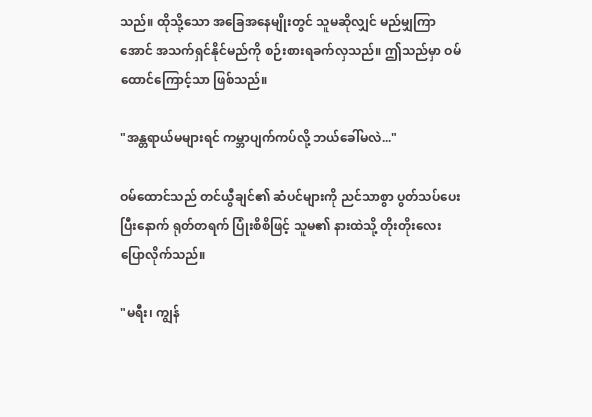သည်။ ထိုသို့သော အခြေအနေမျိုးတွင် သူမဆိုလျှင် မည်မျှကြာအောင် အသက်ရှင်နိုင်မည်ကို စဉ်းစားရခက်လှသည်။ ဤသည်မှာ ဝမ်ထောင်ကြောင့်သာ ဖြစ်သည်။

"အန္တရာယ်မများရင် ကမ္ဘာပျက်ကပ်လို့ ဘယ်ခေါ်မလဲ..."

ဝမ်ထောင်သည် တင်ယွီချင်၏ ဆံပင်များကို ညင်သာစွာ ပွတ်သပ်ပေးပြီးနောက် ရုတ်တရက် ပြုံးစိစိဖြင့် သူမ၏ နားထဲသို့ တိုးတိုးလေး ပြောလိုက်သည်။

"မရီး၊ ကျွန်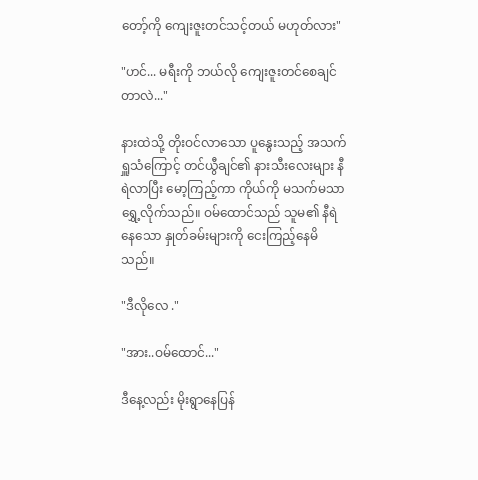တော့်ကို ကျေးဇူးတင်သင့်တယ် မဟုတ်လား"

"ဟင်... မရီးကို ဘယ်လို ကျေးဇူးတင်စေချင်တာလဲ..."

နားထဲသို့ တိုးဝင်လာသော ပူနွေးသည့် အသက်ရှူသံကြောင့် တင်ယွီချင်၏ နားသီးလေးများ နီရဲလာပြီး မော့ကြည့်ကာ ကိုယ်ကို မသက်မသာ ရွှေ့လိုက်သည်။ ဝမ်ထောင်သည် သူမ၏ နီရဲနေသော နှုတ်ခမ်းများကို ငေးကြည့်နေမိသည်။

"ဒီလိုလေ ."

"အား..ဝမ်ထောင်..."

ဒီနေ့လည်း မိုးရွာနေပြန်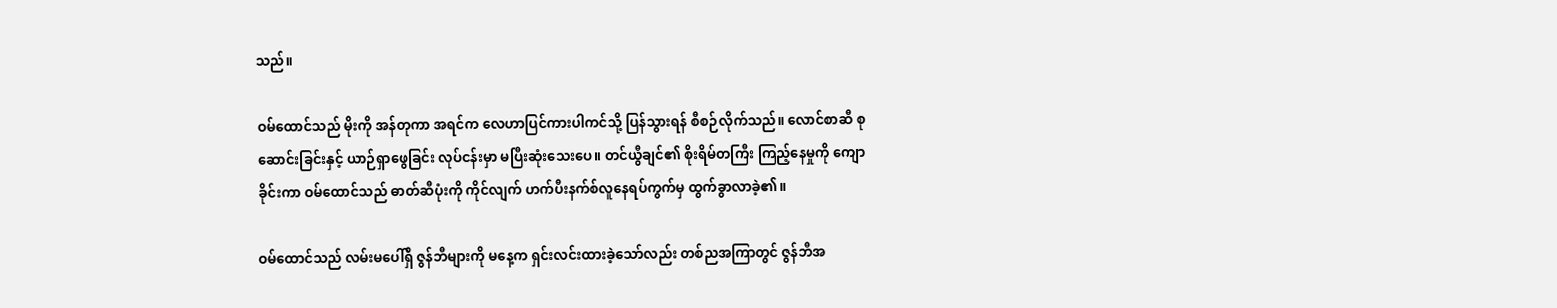သည်။

ဝမ်ထောင်သည် မိုးကို အန်တုကာ အရင်က လေဟာပြင်ကားပါကင်သို့ ပြန်သွားရန် စီစဉ်လိုက်သည်။ လောင်စာဆီ စုဆောင်းခြင်းနှင့် ယာဉ်ရှာဖွေခြင်း လုပ်ငန်းမှာ မပြီးဆုံးသေးပေ။ တင်ယွီချင်၏ စိုးရိမ်တကြီး ကြည့်နေမှုကို ကျောခိုင်းကာ ဝမ်ထောင်သည် ဓာတ်ဆီပုံးကို ကိုင်လျက် ဟက်ပီးနက်စ်လူနေရပ်ကွက်မှ ထွက်ခွာလာခဲ့၏။

ဝမ်ထောင်သည် လမ်းမပေါ်ရှိ ဇွန်ဘီများကို မနေ့က ရှင်းလင်းထားခဲ့သော်လည်း တစ်ညအကြာတွင် ဇွန်ဘီအ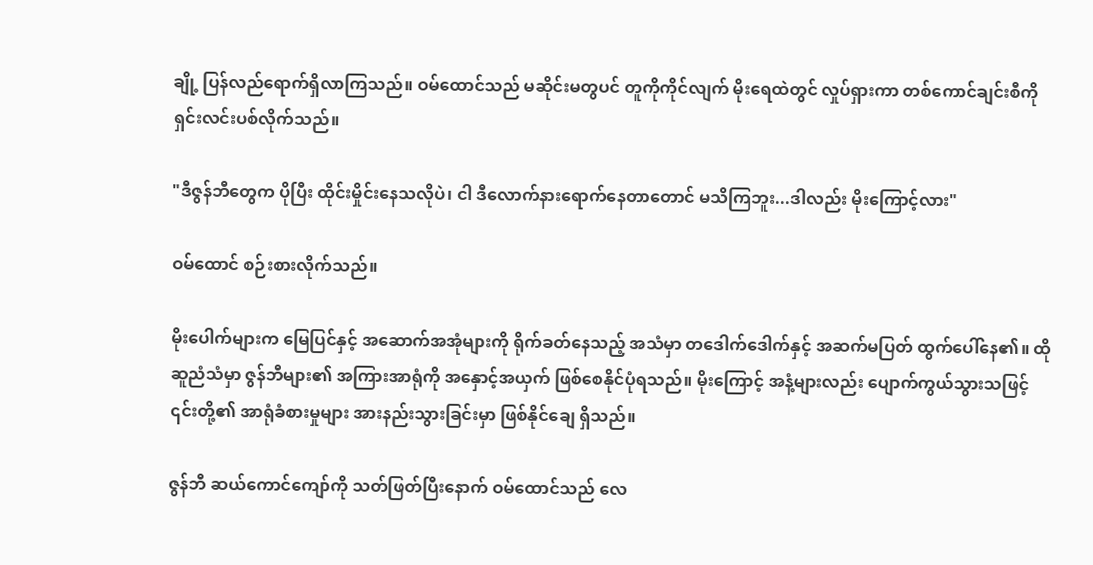ချို့ ပြန်လည်ရောက်ရှိလာကြသည်။ ဝမ်ထောင်သည် မဆိုင်းမတွပင် တူကိုကိုင်လျက် မိုးရေထဲတွင် လှုပ်ရှားကာ တစ်ကောင်ချင်းစီကို ရှင်းလင်းပစ်လိုက်သည်။

"ဒီဇွန်ဘီတွေက ပိုပြီး ထိုင်းမှိုင်းနေသလိုပဲ၊ ငါ ဒီလောက်နားရောက်နေတာတောင် မသိကြဘူး...ဒါလည်း မိုးကြောင့်လား"

ဝမ်ထောင် စဉ်းစားလိုက်သည်။

မိုးပေါက်များက မြေပြင်နှင့် အဆောက်အအုံများကို ရိုက်ခတ်နေသည့် အသံမှာ တဒေါက်ဒေါက်နှင့် အဆက်မပြတ် ထွက်ပေါ်နေ၏။ ထိုဆူညံသံမှာ ဇွန်ဘီများ၏ အကြားအာရုံကို အနှောင့်အယှက် ဖြစ်စေနိုင်ပုံရသည်။ မိုးကြောင့် အနံ့များလည်း ပျောက်ကွယ်သွားသဖြင့် ၎င်းတို့၏ အာရုံခံစားမှုများ အားနည်းသွားခြင်းမှာ ဖြစ်နိုင်ချေ ရှိသည်။

ဇွန်ဘီ ဆယ်ကောင်ကျော်ကို သတ်ဖြတ်ပြီးနောက် ဝမ်ထောင်သည် လေ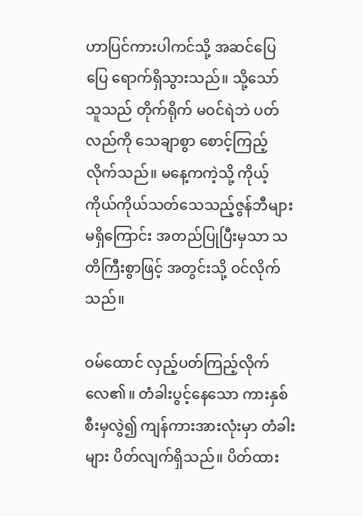ဟာပြင်ကားပါကင်သို့ အဆင်ပြေပြေ ရောက်ရှိသွားသည်။ သို့သော် သူသည် တိုက်ရိုက် မဝင်ရဲဘဲ ပတ်လည်ကို သေချာစွာ စောင့်ကြည့်လိုက်သည်။ မနေ့ကကဲ့သို့ ကိုယ့်ကိုယ်ကိုယ်သတ်သေသည့်ဇွန်ဘီများ မရှိကြောင်း အတည်ပြုပြီးမှသာ သတိကြီးစွာဖြင့် အတွင်းသို့ ဝင်လိုက်သည်။

ဝမ်ထောင် လှည့်ပတ်ကြည့်လိုက်လေ၏။ တံခါးပွင့်နေသော ကားနှစ်စီးမှလွဲ၍ ကျန်ကားအားလုံးမှာ တံခါးများ ပိတ်လျက်ရှိသည်။ ပိတ်ထား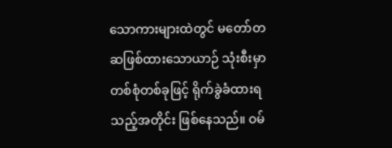သောကားများထဲတွင် မတော်တဆဖြစ်ထားသောယာဉ် သုံးစီးမှာ တစ်စုံတစ်ခုဖြင့် ရိုက်ခွဲခံထားရသည့်အတိုင်း ဖြစ်နေသည်။ ဝမ်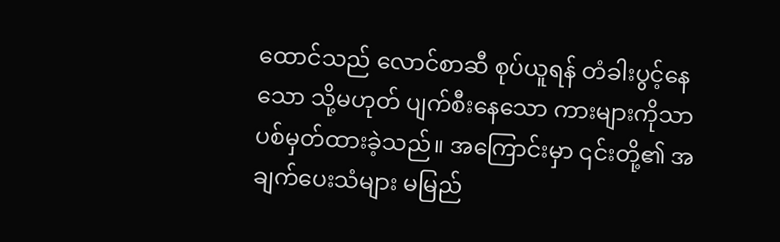ထောင်သည် လောင်စာဆီ စုပ်ယူရန် တံခါးပွင့်နေသော သို့မဟုတ် ပျက်စီးနေသော ကားများကိုသာ ပစ်မှတ်ထားခဲ့သည်။ အကြောင်းမှာ ၎င်းတို့၏ အချက်ပေးသံများ မမြည်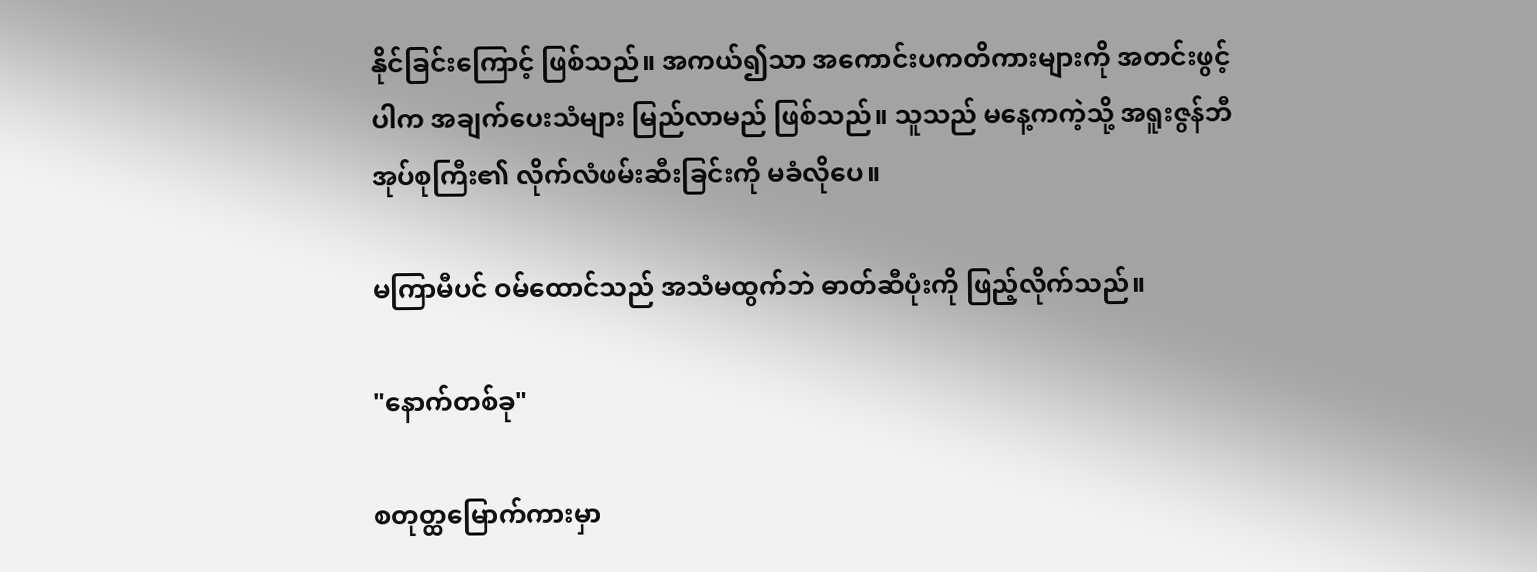နိုင်ခြင်းကြောင့် ဖြစ်သည်။ အကယ်၍သာ အကောင်းပကတိကားများကို အတင်းဖွင့်ပါက အချက်ပေးသံများ မြည်လာမည် ဖြစ်သည်။ သူသည် မနေ့ကကဲ့သို့ အရူးဇွန်ဘီအုပ်စုကြီး၏ လိုက်လံဖမ်းဆီးခြင်းကို မခံလိုပေ။

မကြာမီပင် ဝမ်ထောင်သည် အသံမထွက်ဘဲ ဓာတ်ဆီပုံးကို ဖြည့်လိုက်သည်။

"နောက်တစ်ခု"

စတုတ္ထမြောက်ကားမှာ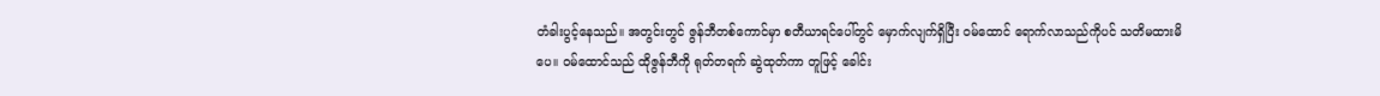တံခါးပွင့်နေသည်။ အတွင်းတွင် ဇွန်ဘီတစ်ကောင်မှာ စတီယာရင်ပေါ်တွင် မှောက်လျက်ရှိပြီး ဝမ်ထောင် ရောက်လာသည်ကိုပင် သတိမထားမိပေ။ ဝမ်ထောင်သည် ထိုဇွန်ဘီကို ရုတ်တရက် ဆွဲထုတ်ကာ တူဖြင့် ခေါင်း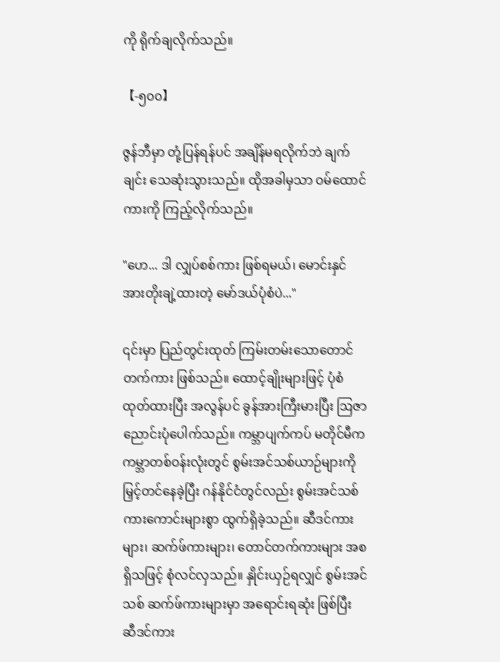ကို ရိုက်ချလိုက်သည်။

【-၅၀၀】

ဇွန်ဘီမှာ တုံ့ပြန်ရန်ပင် အချိန်မရလိုက်ဘဲ ချက်ချင်း သေဆုံးသွားသည်။ ထိုအခါမှသာ ဝမ်ထောင် ကားကို ကြည့်လိုက်သည်။

"ဟေ... ဒါ လျှပ်စစ်ကား ဖြစ်ရမယ်၊ မောင်းနှင်အားတိုးချဲ့ထားတဲ့ မော်ဒယ်ပုံစံပဲ..."

၎င်းမှာ ပြည်တွင်းထုတ် ကြမ်းတမ်းသောတောင်တက်ကား ဖြစ်သည်။ ထောင့်ချိုးများဖြင့် ပုံစံထုတ်ထားပြီး အလွန်ပင် ခွန်အားကြီးမားပြီး ဩဇာညောင်းပုံပေါက်သည်။ ကမ္ဘာပျက်ကပ် မတိုင်မီက ကမ္ဘာတစ်ဝန်းလုံးတွင် စွမ်းအင်သစ်ယာဉ်များကို မြှင့်တင်နေခဲ့ပြီး ဂန်နိုင်ငံတွင်လည်း စွမ်းအင်သစ်ကားကောင်းများစွာ ထွက်ရှိခဲ့သည်။ ဆီဒင်ကားများ၊ ဆက်ဖ်ကားများ၊ တောင်တက်ကားများ အစရှိသဖြင့် စုံလင်လှသည်။ နှိုင်းယှဉ်ရလျှင် စွမ်းအင်သစ် ဆက်ဖ်ကားများမှာ အရောင်းရဆုံး ဖြစ်ပြီး ဆီဒင်ကား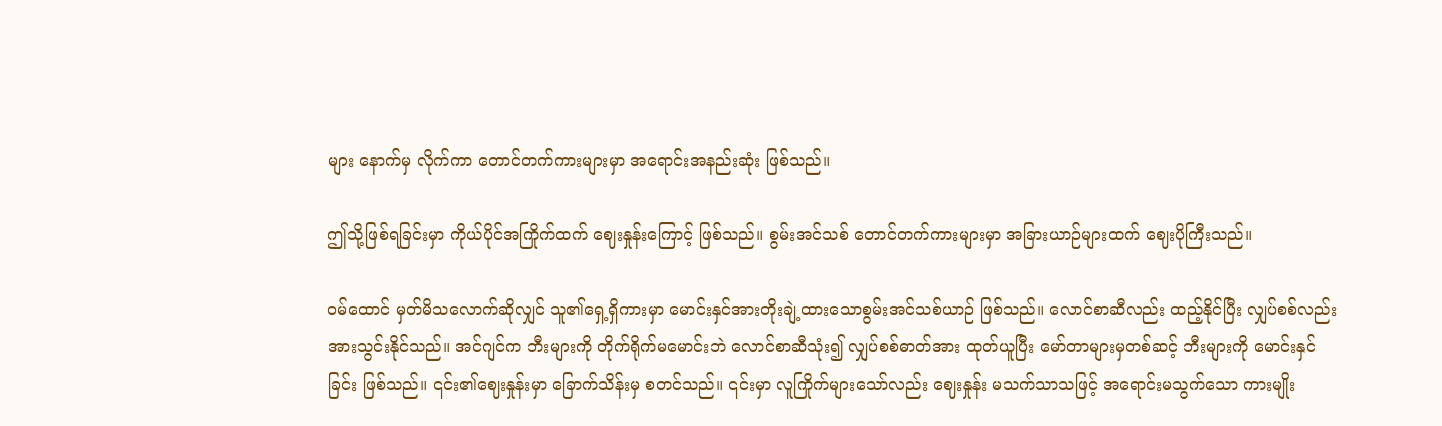များ နောက်မှ လိုက်ကာ တောင်တက်ကားများမှာ အရောင်းအနည်းဆုံး ဖြစ်သည်။

ဤသို့ဖြစ်ရခြင်းမှာ ကိုယ်ပိုင်အကြိုက်ထက် ဈေးနှုန်းကြောင့် ဖြစ်သည်။ စွမ်းအင်သစ် တောင်တက်ကားများမှာ အခြားယာဉ်များထက် ဈေးပိုကြီးသည်။

ဝမ်ထောင် မှတ်မိသလောက်ဆိုလျှင် သူ၏ရှေ့ရှိကားမှာ မောင်းနှင်အားတိုးချဲ့ထားသောစွမ်းအင်သစ်ယာဉ် ဖြစ်သည်။ လောင်စာဆီလည်း ထည့်နိုင်ပြီး လျှပ်စစ်လည်း အားသွင်းနိုင်သည်။ အင်ဂျင်က ဘီးများကို တိုက်ရိုက်မမောင်းဘဲ လောင်စာဆီသုံး၍ လျှပ်စစ်ဓာတ်အား ထုတ်ယူပြီး မော်တာများမှတစ်ဆင့် ဘီးများကို မောင်းနှင်ခြင်း ဖြစ်သည်။ ၎င်း၏ဈေးနှုန်းမှာ ခြောက်သိန်းမှ စတင်သည်။ ၎င်းမှာ လူကြိုက်များသော်လည်း ဈေးနှုန်း မသက်သာသဖြင့် အရောင်းမသွက်သော ကားမျိုး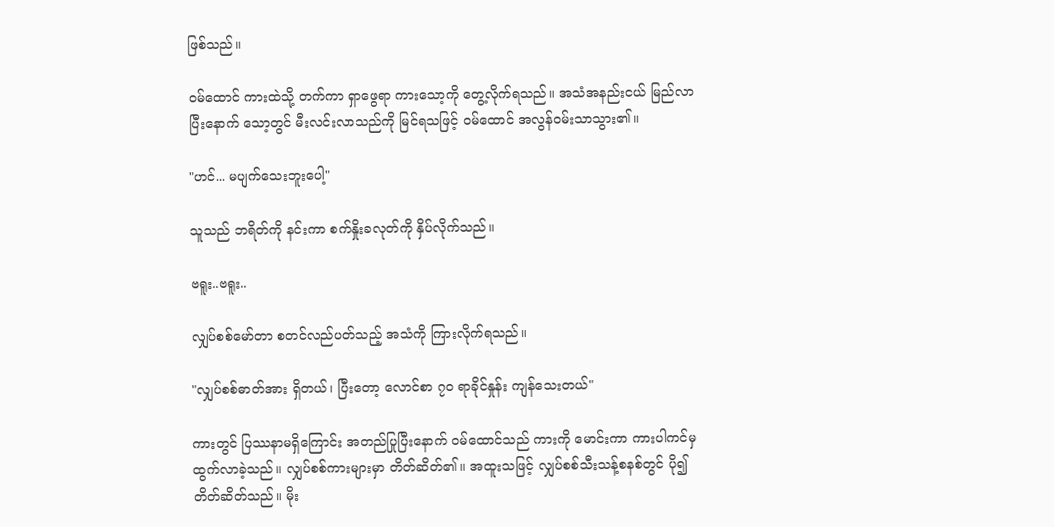ဖြစ်သည်။

ဝမ်ထောင် ကားထဲသို့ တက်ကာ ရှာဖွေရာ ကားသော့ကို တွေ့လိုက်ရသည်။ အသံအနည်းငယ် မြည်လာပြီးနောက် သော့တွင် မီးလင်းလာသည်ကို မြင်ရသဖြင့် ဝမ်ထောင် အလွန်ဝမ်းသာသွား၏။

"ဟင်... မပျက်သေးဘူးပေါ့"

သူသည် ဘရိတ်ကို နင်းကာ စက်နှိုးခလုတ်ကို နှိပ်လိုက်သည်။

ဗရူး..ဗရူး..

လျှပ်စစ်မော်တာ စတင်လည်ပတ်သည့် အသံကို ကြားလိုက်ရသည်။

"လျှပ်စစ်ဓာတ်အား ရှိတယ်၊ ပြီးတော့ လောင်စာ ၇၀ ရာခိုင်နှုန်း ကျန်သေးတယ်"

ကားတွင် ပြဿနာမရှိကြောင်း အတည်ပြုပြီးနောက် ဝမ်ထောင်သည် ကားကို မောင်းကာ ကားပါကင်မှ ထွက်လာခဲ့သည်။ လျှပ်စစ်ကားများမှာ တိတ်ဆိတ်၏။ အထူးသဖြင့် လျှပ်စစ်သီးသန့်စနစ်တွင် ပို၍ တိတ်ဆိတ်သည်။ မိုး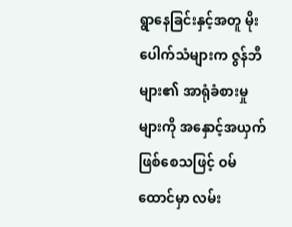ရွာနေခြင်းနှင့်အတူ မိုးပေါက်သံများက ဇွန်ဘီများ၏ အာရုံခံစားမှုများကို အနှောင့်အယှက် ဖြစ်စေသဖြင့် ဝမ်ထောင်မှာ လမ်း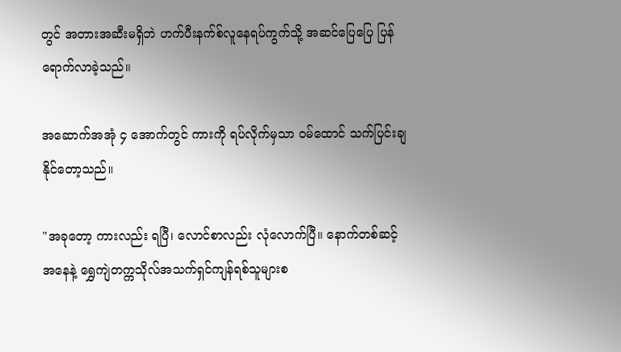တွင် အတားအဆီးမရှိဘဲ ဟက်ပီးနက်စ်လူနေရပ်ကွက်သို့ အဆင်ပြေပြေ ပြန်ရောက်လာခဲ့သည်။

အဆောက်အအုံ ၄ အောက်တွင် ကားကို ရပ်လိုက်မှသာ ဝမ်ထောင် သက်ပြင်းချနိုင်တော့သည်။

"အခုတော့ ကားလည်း ရပြီ၊ လောင်စာလည်း လုံလောက်ပြီ။ နောက်တစ်ဆင့်အနေနဲ့ ရွှေကျဲတက္ကသိုလ်အသက်ရှင်ကျန်ရစ်သူများစ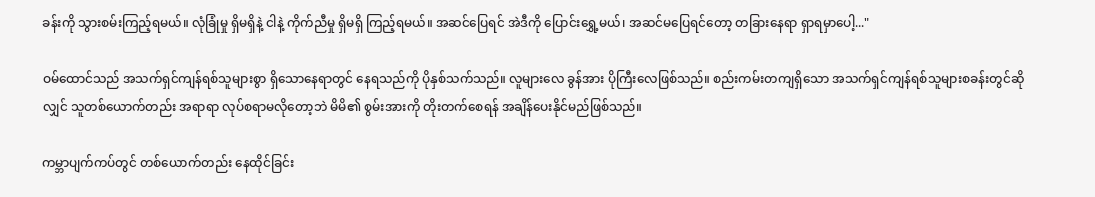ခန်းကို သွားစမ်းကြည့်ရမယ်။ လုံခြုံမှု ရှိမရှိနဲ့ ငါနဲ့ ကိုက်ညီမှု ရှိမရှိ ကြည့်ရမယ်။ အဆင်ပြေရင် အဲဒီကို ပြောင်းရွှေ့မယ်၊ အဆင်မပြေရင်တော့ တခြားနေရာ ရှာရမှာပေါ့..."

ဝမ်ထောင်သည် အသက်ရှင်ကျန်ရစ်သူများစွာ ရှိသောနေရာတွင် နေရသည်ကို ပိုနှစ်သက်သည်။ လူများလေ ခွန်အား ပိုကြီးလေဖြစ်သည်။ စည်းကမ်းတကျရှိသော အသက်ရှင်ကျန်ရစ်သူများစခန်းတွင်ဆိုလျှင် သူတစ်ယောက်တည်း အရာရာ လုပ်စရာမလိုတော့ဘဲ မိမိ၏ စွမ်းအားကို တိုးတက်စေရန် အချိန်ပေးနိုင်မည်ဖြစ်သည်။

ကမ္ဘာပျက်ကပ်တွင် တစ်ယောက်တည်း နေထိုင်ခြင်း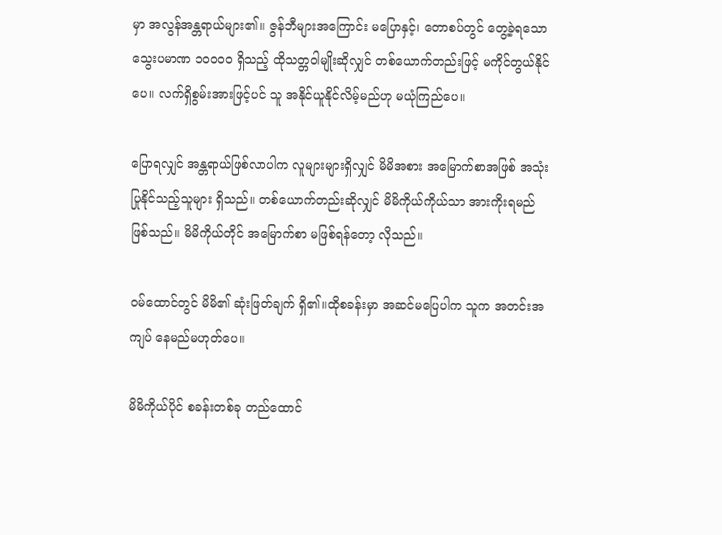မှာ အလွန်အန္တရာယ်များ၏။ ဇွန်ဘီများအကြောင်း မပြောနှင့်၊ တောစပ်တွင် တွေ့ခဲ့ရသော သွေးပမာဏ ၁၀၀၀၀ ရှိသည့် ထိုသတ္တဝါမျိုးဆိုလျှင် တစ်ယောက်တည်းဖြင့် မကိုင်တွယ်နိုင်ပေ။ လက်ရှိစွမ်းအားဖြင့်ပင် သူ အနိုင်ယူနိုင်လိမ့်မည်ဟု မယုံကြည်ပေ။

ပြောရလျှင် အန္တရာယ်ဖြစ်လာပါက လူများများရှိလျှင် မိမိအစား အမြောက်စာအဖြစ် အသုံးပြုနိုင်သည့်သူများ ရှိသည်။ တစ်ယောက်တည်းဆိုလျှင် မိမိကိုယ်ကိုယ်သာ အားကိုးရမည် ဖြစ်သည်။ မိမိကိုယ်တိုင် အမြောက်စာ မဖြစ်ရန်တော့ လိုသည်။

ဝမ်ထောင်တွင် မိမိ၏ ဆုံးဖြတ်ချက် ရှိ၏။ထိုစခန်းမှာ အဆင်မပြေပါက သူက အတင်းအကျပ် နေမည်မဟုတ်ပေ။

မိမိကိုယ်ပိုင် စခန်းတစ်ခု တည်ထောင်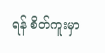ရန် စိတ်ကူးမှာ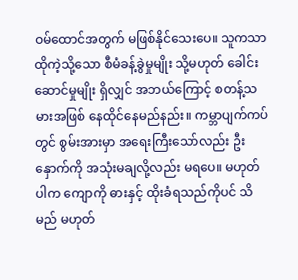ဝမ်ထောင်အတွက် မဖြစ်နိုင်သေးပေ။ သူကသာ ထိုကဲ့သို့သော စီမံခန့်ခွဲမှုမျိုး သို့မဟုတ် ခေါင်းဆောင်မှုမျိုး ရှိလျှင် အဘယ်ကြောင့် စတန့်သမားအဖြစ် နေထိုင်နေမည်နည်း။ ကမ္ဘာပျက်ကပ်တွင် စွမ်းအားမှာ အရေးကြီးသော်လည်း ဦးနှောက်ကို အသုံးမချလို့လည်း မရပေ။ မဟုတ်ပါက ကျောကို ဓားနှင့် ထိုးခံရသည်ကိုပင် သိမည် မဟုတ်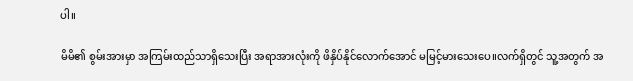ပါ။

မိမိ၏ စွမ်းအားမှာ အကြမ်းထည်သာရှိသေးပြီး အရာအားလုံးကို ဖိနှိပ်နိုင်လောက်အောင် မမြင့်မားသေးပေ။လက်ရှိတွင် သူ့အတွက် အ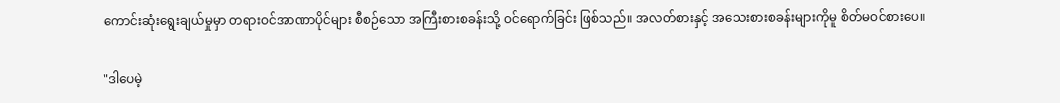ကောင်းဆုံးရွေးချယ်မှုမှာ တရားဝင်အာဏာပိုင်များ စီစဉ်သော အကြီးစားစခန်းသို့ ဝင်ရောက်ခြင်း ဖြစ်သည်။ အလတ်စားနှင့် အသေးစားစခန်းများကိုမူ စိတ်မဝင်စားပေ။

"ဒါပေမဲ့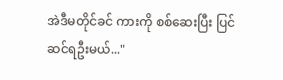အဲဒီမတိုင်ခင် ကားကို စစ်ဆေးပြီး ပြင်ဆင်ရဦးမယ်..."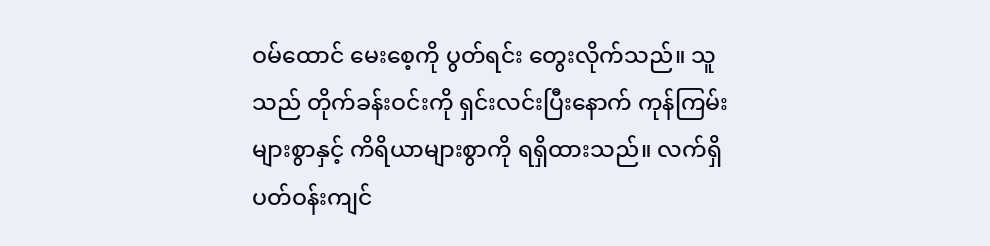ဝမ်ထောင် မေးစေ့ကို ပွတ်ရင်း တွေးလိုက်သည်။ သူသည် တိုက်ခန်းဝင်းကို ရှင်းလင်းပြီးနောက် ကုန်ကြမ်းများစွာနှင့် ကိရိယာများစွာကို ရရှိထားသည်။ လက်ရှိ ပတ်ဝန်းကျင်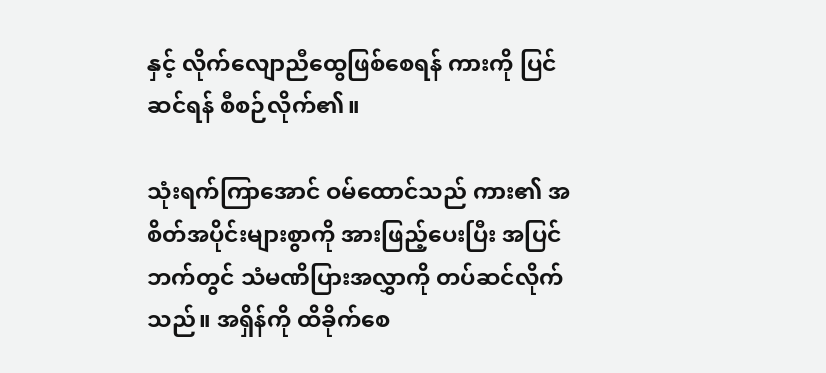နှင့် လိုက်လျောညီထွေဖြစ်စေရန် ကားကို ပြင်ဆင်ရန် စီစဉ်လိုက်၏။

သုံးရက်ကြာအောင် ဝမ်ထောင်သည် ကား၏ အစိတ်အပိုင်းများစွာကို အားဖြည့်ပေးပြီး အပြင်ဘက်တွင် သံမဏိပြားအလွှာကို တပ်ဆင်လိုက်သည်။ အရှိန်ကို ထိခိုက်စေ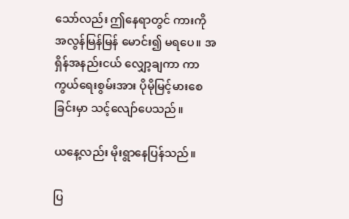သော်လည်း ဤနေရာတွင် ကားကို အလွန်မြန်မြန် မောင်း၍ မရပေ။ အရှိန်အနည်းငယ် လျှော့ချကာ ကာကွယ်ရေးစွမ်းအား ပိုမိုမြင့်မားစေခြင်းမှာ သင့်လျော်ပေသည်။

ယနေ့လည်း မိုးရွာနေပြန်သည်။

ပြ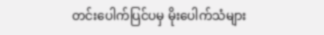တင်းပေါက်ပြင်ပမှ မိုးပေါက်သံများ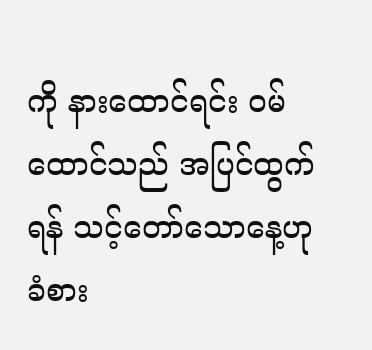ကို နားထောင်ရင်း ဝမ်ထောင်သည် အပြင်ထွက်ရန် သင့်တော်သောနေ့ဟု ခံစား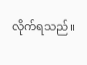လိုက်ရသည်။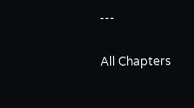---

All Chapters